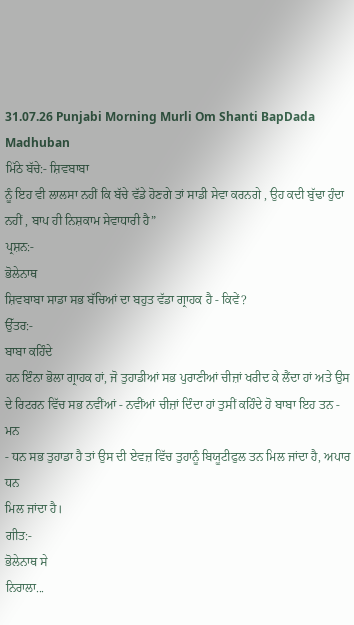31.07.26 Punjabi Morning Murli Om Shanti BapDada Madhuban
ਮਿੱਠੇ ਬੱਚੇ:- ਸ਼ਿਵਬਾਬਾ
ਨੂੰ ਇਹ ਵੀ ਲਾਲਸਾ ਨਹੀਂ ਕਿ ਬੱਚੇ ਵੱਡੇ ਹੋਣਗੇ ਤਾਂ ਸਾਡੀ ਸੇਵਾ ਕਰਨਗੇ , ਉਹ ਕਦੀ ਬੁੱਢਾ ਹੁੰਦਾ
ਨਹੀਂ , ਬਾਪ ਹੀ ਨਿਸ਼ਕਾਮ ਸੇਵਾਧਾਰੀ ਹੈ”
ਪ੍ਰਸ਼ਨ:-
ਭੋਲੇਨਾਥ
ਸ਼ਿਵਬਾਬਾ ਸਾਡਾ ਸਭ ਬੱਚਿਆਂ ਦਾ ਬਹੁਤ ਵੱਡਾ ਗ੍ਰਾਹਕ ਹੈ - ਕਿਵੇਂ?
ਉੱਤਰ:-
ਬਾਬਾ ਕਹਿੰਦੇ
ਹਨ ਇੰਨਾ ਭੋਲਾ ਗ੍ਰਾਹਕ ਹਾਂ, ਜੋ ਤੁਹਾਡੀਆਂ ਸਭ ਪੁਰਾਣੀਆਂ ਚੀਜ਼ਾਂ ਖਰੀਦ ਕੇ ਲੈਂਦਾ ਹਾਂ ਅਤੇ ਉਸ
ਦੇ ਰਿਟਰਨ ਵਿੱਚ ਸਭ ਨਵੀਂਆਂ - ਨਵੀਂਆਂ ਚੀਜ਼ਾਂ ਦਿੰਦਾ ਹਾਂ ਤੁਸੀਂ ਕਹਿੰਦੇ ਹੋ ਬਾਬਾ ਇਹ ਤਨ - ਮਨ
- ਧਨ ਸਭ ਤੁਹਾਡਾ ਹੈ ਤਾਂ ਉਸ ਦੀ ਏਵਜ਼ ਵਿੱਚ ਤੁਹਾਨੂੰ ਬਿਯੂਟੀਫੁਲ ਤਨ ਮਿਲ ਜਾਂਦਾ ਹੈ, ਅਪਾਰ ਧਨ
ਮਿਲ ਜਾਂਦਾ ਹੈ।
ਗੀਤ:-
ਭੋਲੇਨਾਥ ਸੇ
ਨਿਰਾਲਾ...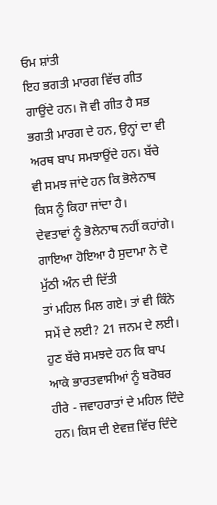ਓਮ ਸ਼ਾਂਤੀ
ਇਹ ਭਗਤੀ ਮਾਰਗ ਵਿੱਚ ਗੀਤ ਗਾਉਂਦੇ ਹਨ। ਜੋ ਵੀ ਗੀਤ ਹੈ ਸਭ ਭਗਤੀ ਮਾਰਗ ਦੇ ਹਨ, ਉਨ੍ਹਾਂ ਦਾ ਵੀ
ਅਰਥ ਬਾਪ ਸਮਝਾਉਂਦੇ ਹਨ। ਬੱਚੇ ਵੀ ਸਮਝ ਜਾਂਦੇ ਹਨ ਕਿ ਭੋਲੇਨਾਥ ਕਿਸ ਨੂੰ ਕਿਹਾ ਜਾਂਦਾ ਹੈ।
ਦੇਵਤਾਵਾਂ ਨੂੰ ਭੋਲੇਨਾਥ ਨਹੀਂ ਕਹਾਂਗੇ। ਗਾਇਆ ਹੋਇਆ ਹੈ ਸੁਦਾਮਾ ਨੇ ਦੋ ਮੁੱਠੀ ਅੰਨ ਦੀ ਦਿੱਤੀ
ਤਾਂ ਮਹਿਲ ਮਿਲ ਗਏ। ਤਾਂ ਵੀ ਕਿੰਨੇ ਸਮੇਂ ਦੇ ਲਈ? 21 ਜਨਮ ਦੇ ਲਈ। ਹੁਣ ਬੱਚੇ ਸਮਝਦੇ ਹਨ ਕਿ ਬਾਪ
ਆਕੇ ਭਾਰਤਵਾਸੀਆਂ ਨੂੰ ਬਰੋਬਰ ਹੀਰੇ - ਜਵਾਹਰਾਤਾਂ ਦੇ ਮਹਿਲ ਦਿੰਦੇ ਹਨ। ਕਿਸ ਦੀ ਏਵਜ਼ ਵਿੱਚ ਦਿੰਦੇ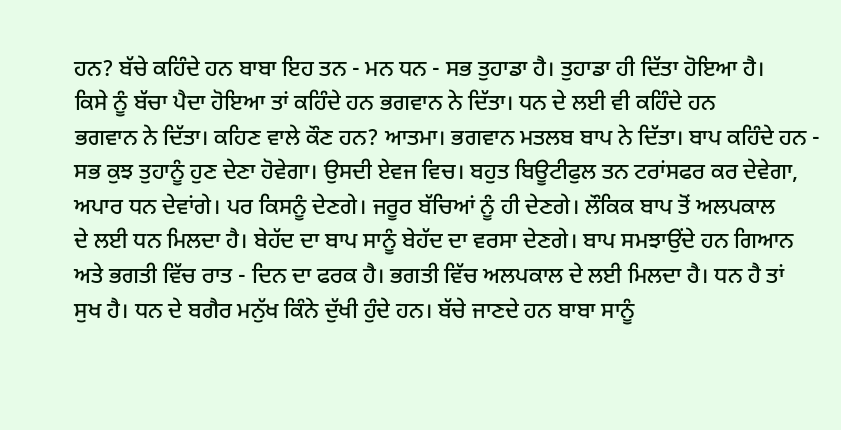ਹਨ? ਬੱਚੇ ਕਹਿੰਦੇ ਹਨ ਬਾਬਾ ਇਹ ਤਨ - ਮਨ ਧਨ - ਸਭ ਤੁਹਾਡਾ ਹੈ। ਤੁਹਾਡਾ ਹੀ ਦਿੱਤਾ ਹੋਇਆ ਹੈ।
ਕਿਸੇ ਨੂੰ ਬੱਚਾ ਪੈਦਾ ਹੋਇਆ ਤਾਂ ਕਹਿੰਦੇ ਹਨ ਭਗਵਾਨ ਨੇ ਦਿੱਤਾ। ਧਨ ਦੇ ਲਈ ਵੀ ਕਹਿੰਦੇ ਹਨ
ਭਗਵਾਨ ਨੇ ਦਿੱਤਾ। ਕਹਿਣ ਵਾਲੇ ਕੌਣ ਹਨ? ਆਤਮਾ। ਭਗਵਾਨ ਮਤਲਬ ਬਾਪ ਨੇ ਦਿੱਤਾ। ਬਾਪ ਕਹਿੰਦੇ ਹਨ -
ਸਭ ਕੁਝ ਤੁਹਾਨੂੰ ਹੁਣ ਦੇਣਾ ਹੋਵੇਗਾ। ਉਸਦੀ ਏਵਜ ਵਿਚ। ਬਹੁਤ ਬਿਊਟੀਫੁਲ ਤਨ ਟਰਾਂਸਫਰ ਕਰ ਦੇਵੇਗਾ,
ਅਪਾਰ ਧਨ ਦੇਵਾਂਗੇ। ਪਰ ਕਿਸਨੂੰ ਦੇਣਗੇ। ਜਰੂਰ ਬੱਚਿਆਂ ਨੂੰ ਹੀ ਦੇਣਗੇ। ਲੌਕਿਕ ਬਾਪ ਤੋਂ ਅਲਪਕਾਲ
ਦੇ ਲਈ ਧਨ ਮਿਲਦਾ ਹੈ। ਬੇਹੱਦ ਦਾ ਬਾਪ ਸਾਨੂੰ ਬੇਹੱਦ ਦਾ ਵਰਸਾ ਦੇਣਗੇ। ਬਾਪ ਸਮਝਾਉਂਦੇ ਹਨ ਗਿਆਨ
ਅਤੇ ਭਗਤੀ ਵਿੱਚ ਰਾਤ - ਦਿਨ ਦਾ ਫਰਕ ਹੈ। ਭਗਤੀ ਵਿੱਚ ਅਲਪਕਾਲ ਦੇ ਲਈ ਮਿਲਦਾ ਹੈ। ਧਨ ਹੈ ਤਾਂ
ਸੁਖ ਹੈ। ਧਨ ਦੇ ਬਗੈਰ ਮਨੁੱਖ ਕਿੰਨੇ ਦੁੱਖੀ ਹੁੰਦੇ ਹਨ। ਬੱਚੇ ਜਾਣਦੇ ਹਨ ਬਾਬਾ ਸਾਨੂੰ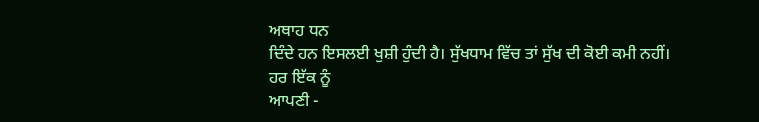ਅਥਾਹ ਧਨ
ਦਿੰਦੇ ਹਨ ਇਸਲਈ ਖੁਸ਼ੀ ਹੁੰਦੀ ਹੈ। ਸੁੱਖਧਾਮ ਵਿੱਚ ਤਾਂ ਸੁੱਖ ਦੀ ਕੋਈ ਕਮੀ ਨਹੀਂ। ਹਰ ਇੱਕ ਨੂੰ
ਆਪਣੀ -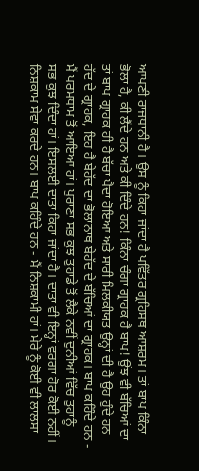ਆਪਣੀ ਰਾਜਧਾਨੀ ਹੈ। ਉਸ ਨੂੰ ਕਿਹਾ ਜਾਂਦਾ ਹੈ ਪਵਿੱਤਰ ਗ੍ਰਹਿਸਥ ਆਸ਼ਰਮ। ਤਾਂ ਬਾਪ ਕਿੰਨਾ
ਭੋਲਾ ਹੈ, ਕੀ ਲੈਂਦੇ ਹਨ ਅਤੇ ਕੀ ਦਿੰਦੇ ਹਨ! ਕਿੰਨਾ ਚੰਗਾ ਗ੍ਰਾਹਕ ਹੈ ਬਾਪ! ਉਂਝ ਵੀ ਬੱਚਿਆਂ ਦਾ
ਤਾਂ ਬਾਪ ਗ੍ਰਾਹਕ ਹੀ ਹੈ ਬੱਚਾ ਪੈਦਾ ਹੋਇਆ ਅਤੇ ਸਾਰੀ ਮਿਲਕੀਯਤ ਉਨ੍ਹਾਂ ਦੀ ਹੈ ਉਹ ਹੁੰਦੇ ਹਨ
ਹੱਦ ਦੇ ਗ੍ਰਾਹਕ, ਇਹ ਹੈ ਬੇਹੱਦ ਦਾ ਭੋਲਾਨਾਥ ਬੇਹੱਦ ਦੇ ਬੱਚਿਆਂ ਦਾ ਗ੍ਰਾਹਕ। ਬਾਪ ਕਹਿੰਦੇ ਹਨ -
ਮੈਂ ਪਰਮਧਾਮ ਤੋਂ ਆਇਆ ਹਾਂ। ਪੁਰਾਣਾ ਸਭ ਕੁਝ ਤੁਹਾਡੇ ਤੋਂ ਲੈਕੇ ਨਵੀਂ ਦੁਨੀਆਂ ਵਿੱਚ ਤੁਹਾਨੂੰ
ਸਭ ਕੁਝ ਦਿੰਦਾ ਹਾਂ। ਇਸਲਈ ਦਾਤਾ ਕਿਹਾ ਜਾਂਦਾ ਹੈ। ਦਾਤਾ ਵੀ ਇਨ੍ਹਾਂ ਵਰਗਾ ਹੋਰ ਕੋਈ ਨਹੀਂ।
ਨਿਸ਼ਕਾਮ ਸੇਵਾ ਕਰਦੇ ਹਨ। ਬਾਪ ਕਹਿੰਦੇ ਹਨ - ਮੈਂ ਨਿਸ਼ਕਾਮੀ ਹਾਂ। ਮੇਰੇ ਨੂੰ ਕੋਈ ਵੀ ਲਾਲਸਾ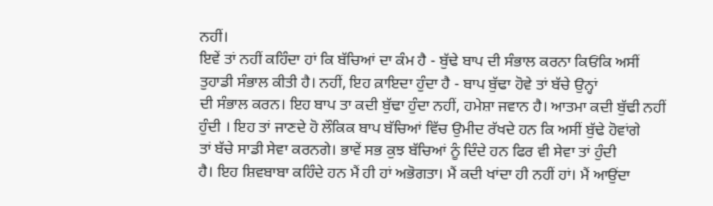ਨਹੀਂ।
ਇਵੇਂ ਤਾਂ ਨਹੀਂ ਕਹਿੰਦਾ ਹਾਂ ਕਿ ਬੱਚਿਆਂ ਦਾ ਕੰਮ ਹੈ - ਬੁੱਢੇ ਬਾਪ ਦੀ ਸੰਭਾਲ ਕਰਨਾ ਕਿਓਂਕਿ ਅਸੀਂ
ਤੁਹਾਡੀ ਸੰਭਾਲ ਕੀਤੀ ਹੈ। ਨਹੀਂ, ਇਹ ਕ਼ਾਇਦਾ ਹੁੰਦਾ ਹੈ - ਬਾਪ ਬੁੱਢਾ ਹੋਵੇ ਤਾਂ ਬੱਚੇ ਉਨ੍ਹਾਂ
ਦੀ ਸੰਭਾਲ ਕਰਨ। ਇਹ ਬਾਪ ਤਾ ਕਦੀ ਬੁੱਢਾ ਹੁੰਦਾ ਨਹੀਂ, ਹਮੇਸ਼ਾ ਜਵਾਨ ਹੈ। ਆਤਮਾ ਕਦੀ ਬੁੱਢੀ ਨਹੀਂ
ਹੁੰਦੀ । ਇਹ ਤਾਂ ਜਾਣਦੇ ਹੋ ਲੌਕਿਕ ਬਾਪ ਬੱਚਿਆਂ ਵਿੱਚ ਉਮੀਦ ਰੱਖਦੇ ਹਨ ਕਿ ਅਸੀਂ ਬੁੱਢੇ ਹੋਵਾਂਗੇ
ਤਾਂ ਬੱਚੇ ਸਾਡੀ ਸੇਵਾ ਕਰਨਗੇ। ਭਾਵੇਂ ਸਭ ਕੁਝ ਬੱਚਿਆਂ ਨੂੰ ਦਿੰਦੇ ਹਨ ਫਿਰ ਵੀ ਸੇਵਾ ਤਾਂ ਹੁੰਦੀ
ਹੈ। ਇਹ ਸ਼ਿਵਬਾਬਾ ਕਹਿੰਦੇ ਹਨ ਮੈਂ ਹੀ ਹਾਂ ਅਭੋਗਤਾ। ਮੈਂ ਕਦੀ ਖਾਂਦਾ ਹੀ ਨਹੀਂ ਹਾਂ। ਮੈਂ ਆਉਂਦਾ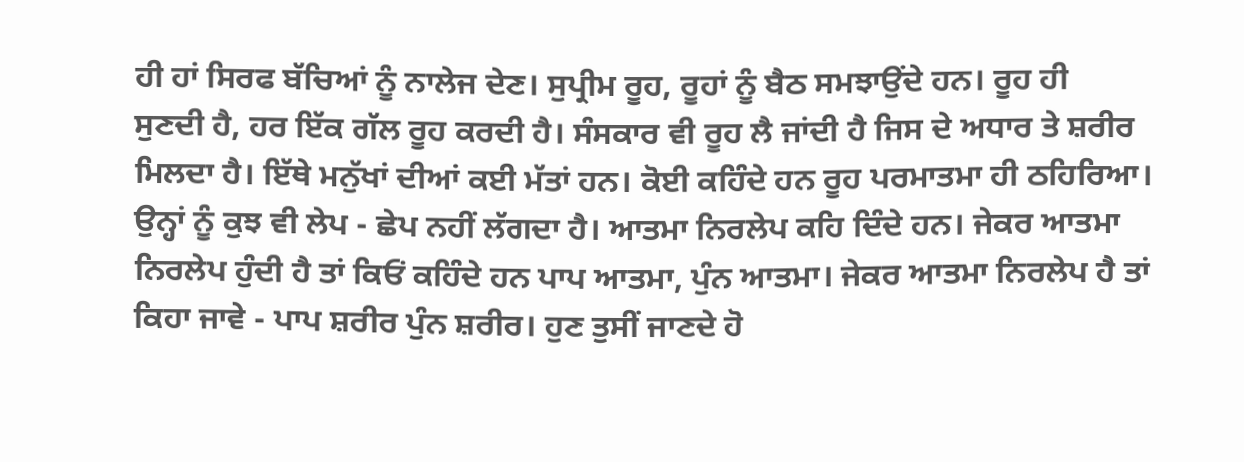ਹੀ ਹਾਂ ਸਿਰਫ ਬੱਚਿਆਂ ਨੂੰ ਨਾਲੇਜ ਦੇਣ। ਸੁਪ੍ਰੀਮ ਰੂਹ, ਰੂਹਾਂ ਨੂੰ ਬੈਠ ਸਮਝਾਉਂਦੇ ਹਨ। ਰੂਹ ਹੀ
ਸੁਣਦੀ ਹੈ, ਹਰ ਇੱਕ ਗੱਲ ਰੂਹ ਕਰਦੀ ਹੈ। ਸੰਸਕਾਰ ਵੀ ਰੂਹ ਲੈ ਜਾਂਦੀ ਹੈ ਜਿਸ ਦੇ ਅਧਾਰ ਤੇ ਸ਼ਰੀਰ
ਮਿਲਦਾ ਹੈ। ਇੱਥੇ ਮਨੁੱਖਾਂ ਦੀਆਂ ਕਈ ਮੱਤਾਂ ਹਨ। ਕੋਈ ਕਹਿੰਦੇ ਹਨ ਰੂਹ ਪਰਮਾਤਮਾ ਹੀ ਠਹਿਰਿਆ।
ਉਨ੍ਹਾਂ ਨੂੰ ਕੁਝ ਵੀ ਲੇਪ - ਛੇਪ ਨਹੀਂ ਲੱਗਦਾ ਹੈ। ਆਤਮਾ ਨਿਰਲੇਪ ਕਹਿ ਦਿੰਦੇ ਹਨ। ਜੇਕਰ ਆਤਮਾ
ਨਿਰਲੇਪ ਹੁੰਦੀ ਹੈ ਤਾਂ ਕਿਓਂ ਕਹਿੰਦੇ ਹਨ ਪਾਪ ਆਤਮਾ, ਪੁੰਨ ਆਤਮਾ। ਜੇਕਰ ਆਤਮਾ ਨਿਰਲੇਪ ਹੈ ਤਾਂ
ਕਿਹਾ ਜਾਵੇ - ਪਾਪ ਸ਼ਰੀਰ ਪੁੰਨ ਸ਼ਰੀਰ। ਹੁਣ ਤੁਸੀਂ ਜਾਣਦੇ ਹੋ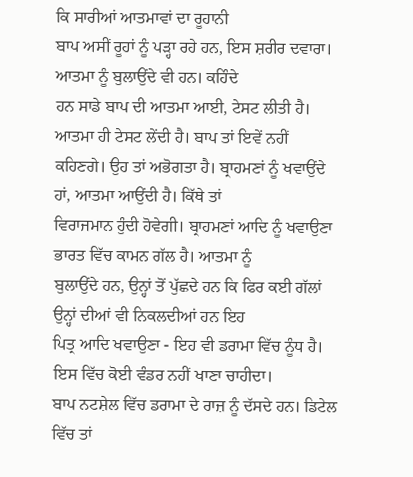ਕਿ ਸਾਰੀਆਂ ਆਤਮਾਵਾਂ ਦਾ ਰੂਹਾਨੀ
ਬਾਪ ਅਸੀਂ ਰੂਹਾਂ ਨੂੰ ਪੜ੍ਹਾ ਰਹੇ ਹਨ, ਇਸ ਸ਼ਰੀਰ ਦਵਾਰਾ। ਆਤਮਾ ਨੂੰ ਬੁਲਾਉਂਦੇ ਵੀ ਹਨ। ਕਹਿੰਦੇ
ਹਨ ਸਾਡੇ ਬਾਪ ਦੀ ਆਤਮਾ ਆਈ, ਟੇਸਟ ਲੀਤੀ ਹੈ। ਆਤਮਾ ਹੀ ਟੇਸਟ ਲੇਂਦੀ ਹੈ। ਬਾਪ ਤਾਂ ਇਵੇਂ ਨਹੀਂ
ਕਹਿਣਗੇ। ਉਹ ਤਾਂ ਅਭੋਗਤਾ ਹੈ। ਬ੍ਰਾਹਮਣਾਂ ਨੂੰ ਖਵਾਉਂਦੇ ਹਾਂ, ਆਤਮਾ ਆਉਂਦੀ ਹੈ। ਕਿੱਥੇ ਤਾਂ
ਵਿਰਾਜਮਾਨ ਹੁੰਦੀ ਹੋਵੇਗੀ। ਬ੍ਰਾਹਮਣਾਂ ਆਦਿ ਨੂੰ ਖਵਾਉਣਾ ਭਾਰਤ ਵਿੱਚ ਕਾਮਨ ਗੱਲ ਹੈ। ਆਤਮਾ ਨੂੰ
ਬੁਲਾਉਂਦੇ ਹਨ, ਉਨ੍ਹਾਂ ਤੋਂ ਪੁੱਛਦੇ ਹਨ ਕਿ ਫਿਰ ਕਈ ਗੱਲਾਂ ਉਨ੍ਹਾਂ ਦੀਆਂ ਵੀ ਨਿਕਲਦੀਆਂ ਹਨ ਇਹ
ਪਿਤ੍ਰ ਆਦਿ ਖਵਾਉਣਾ - ਇਹ ਵੀ ਡਰਾਮਾ ਵਿੱਚ ਨੂੰਧ ਹੈ। ਇਸ ਵਿੱਚ ਕੋਈ ਵੰਡਰ ਨਹੀਂ ਖਾਣਾ ਚਾਹੀਦਾ।
ਬਾਪ ਨਟਸ਼ੇਲ ਵਿੱਚ ਡਰਾਮਾ ਦੇ ਰਾਜ਼ ਨੂੰ ਦੱਸਦੇ ਹਨ। ਡਿਟੇਲ ਵਿੱਚ ਤਾਂ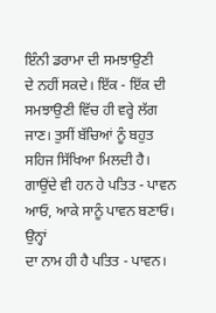ਇੰਨੀ ਡਰਾਮਾ ਦੀ ਸਮਝਾਉਣੀ
ਦੇ ਨਹੀਂ ਸਕਦੇ। ਇੱਕ - ਇੱਕ ਦੀ ਸਮਝਾਉਣੀ ਵਿੱਚ ਹੀ ਵਰ੍ਹੇ ਲੱਗ ਜਾਣ। ਤੁਸੀਂ ਬੱਚਿਆਂ ਨੂੰ ਬਹੁਤ
ਸਹਿਜ ਸਿੱਖਿਆ ਮਿਲਦੀ ਹੈ। ਗਾਉਂਦੇ ਵੀ ਹਨ ਹੇ ਪਤਿਤ - ਪਾਵਨ ਆਓ, ਆਕੇ ਸਾਨੂੰ ਪਾਵਨ ਬਣਾਓ। ਉਨ੍ਹਾਂ
ਦਾ ਨਾਮ ਹੀ ਹੈ ਪਤਿਤ - ਪਾਵਨ।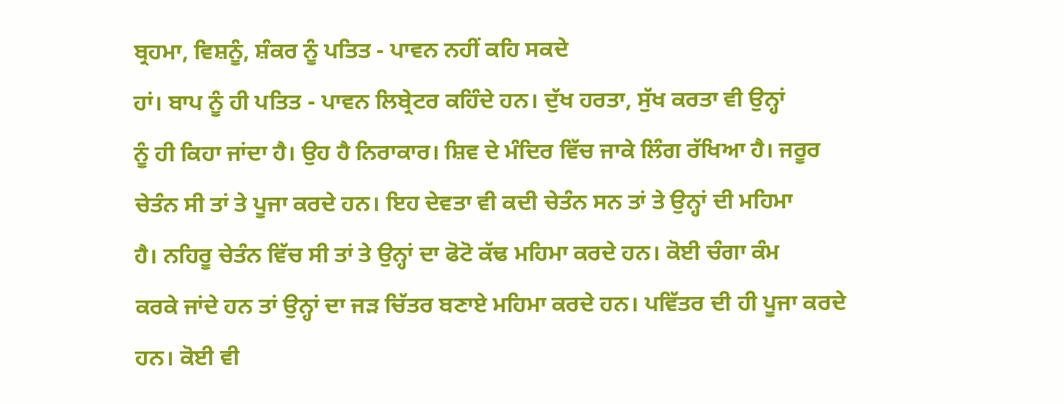ਬ੍ਰਹਮਾ, ਵਿਸ਼ਨੂੰ, ਸ਼ੰਕਰ ਨੂੰ ਪਤਿਤ - ਪਾਵਨ ਨਹੀਂ ਕਹਿ ਸਕਦੇ
ਹਾਂ। ਬਾਪ ਨੂੰ ਹੀ ਪਤਿਤ - ਪਾਵਨ ਲਿਬ੍ਰੇਟਰ ਕਹਿੰਦੇ ਹਨ। ਦੁੱਖ ਹਰਤਾ, ਸੁੱਖ ਕਰਤਾ ਵੀ ਉਨ੍ਹਾਂ
ਨੂੰ ਹੀ ਕਿਹਾ ਜਾਂਦਾ ਹੈ। ਉਹ ਹੈ ਨਿਰਾਕਾਰ। ਸ਼ਿਵ ਦੇ ਮੰਦਿਰ ਵਿੱਚ ਜਾਕੇ ਲਿੰਗ ਰੱਖਿਆ ਹੈ। ਜਰੂਰ
ਚੇਤੰਨ ਸੀ ਤਾਂ ਤੇ ਪੂਜਾ ਕਰਦੇ ਹਨ। ਇਹ ਦੇਵਤਾ ਵੀ ਕਦੀ ਚੇਤੰਨ ਸਨ ਤਾਂ ਤੇ ਉਨ੍ਹਾਂ ਦੀ ਮਹਿਮਾ
ਹੈ। ਨਹਿਰੂ ਚੇਤੰਨ ਵਿੱਚ ਸੀ ਤਾਂ ਤੇ ਉਨ੍ਹਾਂ ਦਾ ਫੋਟੋ ਕੱਢ ਮਹਿਮਾ ਕਰਦੇ ਹਨ। ਕੋਈ ਚੰਗਾ ਕੰਮ
ਕਰਕੇ ਜਾਂਦੇ ਹਨ ਤਾਂ ਉਨ੍ਹਾਂ ਦਾ ਜੜ ਚਿੱਤਰ ਬਣਾਏ ਮਹਿਮਾ ਕਰਦੇ ਹਨ। ਪਵਿੱਤਰ ਦੀ ਹੀ ਪੂਜਾ ਕਰਦੇ
ਹਨ। ਕੋਈ ਵੀ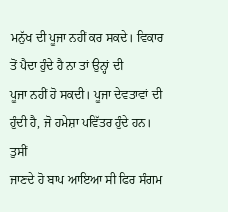ਮਨੁੱਖ ਦੀ ਪੂਜਾ ਨਹੀਂ ਕਰ ਸਕਦੇ। ਵਿਕਾਰ ਤੋਂ ਪੈਦਾ ਹੁੰਦੇ ਹੈ ਨਾ ਤਾਂ ਉਨ੍ਹਾਂ ਦੀ
ਪੂਜਾ ਨਹੀਂ ਹੋ ਸਕਦੀ। ਪੂਜਾ ਦੇਵਤਾਵਾਂ ਦੀ ਹੁੰਦੀ ਹੈ, ਜੋ ਹਮੇਸ਼ਾ ਪਵਿੱਤਰ ਹੁੰਦੇ ਹਨ। ਤੁਸੀਂ
ਜਾਣਦੇ ਹੋ ਬਾਪ ਆਇਆ ਸੀ ਫਿਰ ਸੰਗਮ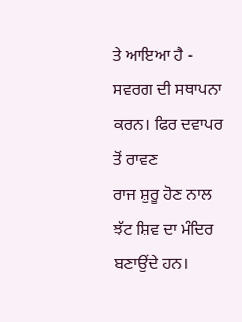ਤੇ ਆਇਆ ਹੈ - ਸਵਰਗ ਦੀ ਸਥਾਪਨਾ ਕਰਨ। ਫਿਰ ਦਵਾਪਰ ਤੋਂ ਰਾਵਣ
ਰਾਜ ਸ਼ੁਰੂ ਹੋਣ ਨਾਲ ਝੱਟ ਸ਼ਿਵ ਦਾ ਮੰਦਿਰ ਬਣਾਉਂਦੇ ਹਨ।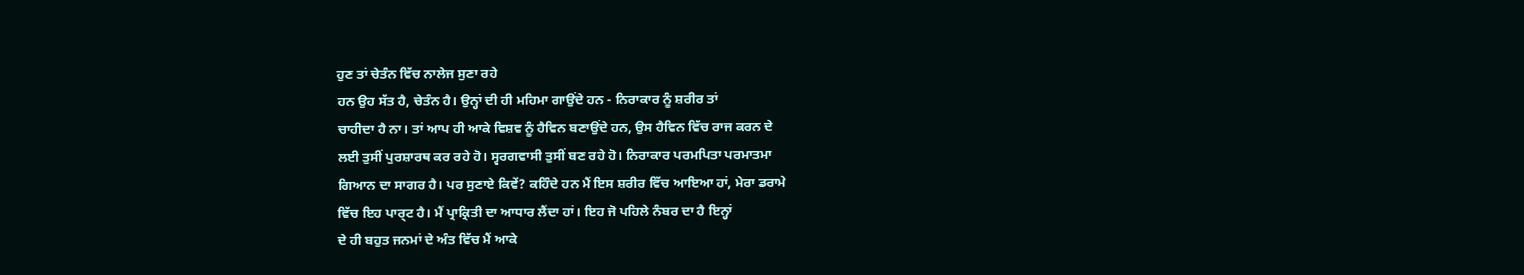ਹੁਣ ਤਾਂ ਚੇਤੰਨ ਵਿੱਚ ਨਾਲੇਜ ਸੁਣਾ ਰਹੇ
ਹਨ ਉਹ ਸੱਤ ਹੈ, ਚੇਤੰਨ ਹੈ। ਉਨ੍ਹਾਂ ਦੀ ਹੀ ਮਹਿਮਾ ਗਾਉਂਦੇ ਹਨ - ਨਿਰਾਕਾਰ ਨੂੰ ਸ਼ਰੀਰ ਤਾਂ
ਚਾਹੀਦਾ ਹੈ ਨਾ। ਤਾਂ ਆਪ ਹੀ ਆਕੇ ਵਿਸ਼ਵ ਨੂੰ ਹੈਵਿਨ ਬਣਾਉਂਦੇ ਹਨ, ਉਸ ਹੈਵਿਨ ਵਿੱਚ ਰਾਜ ਕਰਨ ਦੇ
ਲਈ ਤੁਸੀਂ ਪੁਰਸ਼ਾਰਥ ਕਰ ਰਹੇ ਹੋ। ਸ੍ਵਰਗਵਾਸੀ ਤੁਸੀਂ ਬਣ ਰਹੇ ਹੋ। ਨਿਰਾਕਾਰ ਪਰਮਪਿਤਾ ਪਰਮਾਤਮਾ
ਗਿਆਨ ਦਾ ਸਾਗਰ ਹੈ। ਪਰ ਸੁਣਾਏ ਕਿਵੇਂ? ਕਹਿੰਦੇ ਹਨ ਮੈਂ ਇਸ ਸ਼ਰੀਰ ਵਿੱਚ ਆਇਆ ਹਾਂ, ਮੇਰਾ ਡਰਾਮੇ
ਵਿੱਚ ਇਹ ਪਾਰ੍ਟ ਹੈ। ਮੈਂ ਪ੍ਰਾਕ੍ਰਿਤੀ ਦਾ ਆਧਾਰ ਲੈਂਦਾ ਹਾਂ। ਇਹ ਜੋ ਪਹਿਲੇ ਨੰਬਰ ਦਾ ਹੈ ਇਨ੍ਹਾਂ
ਦੇ ਹੀ ਬਹੁਤ ਜਨਮਾਂ ਦੇ ਅੰਤ ਵਿੱਚ ਮੈਂ ਆਕੇ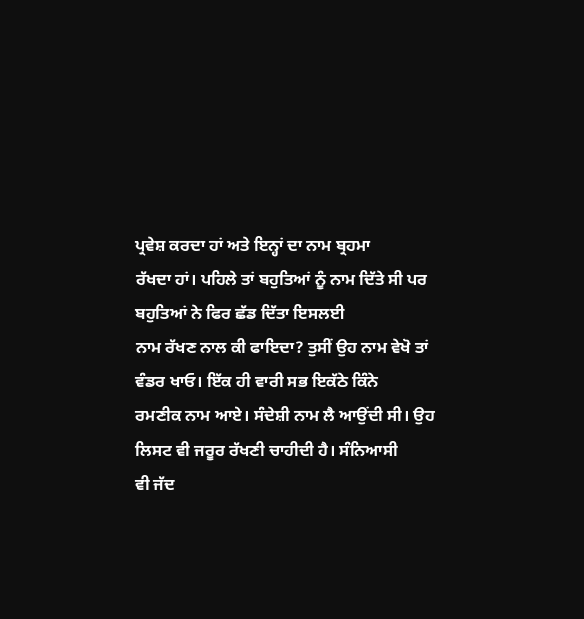ਪ੍ਰਵੇਸ਼ ਕਰਦਾ ਹਾਂ ਅਤੇ ਇਨ੍ਹਾਂ ਦਾ ਨਾਮ ਬ੍ਰਹਮਾ
ਰੱਖਦਾ ਹਾਂ। ਪਹਿਲੇ ਤਾਂ ਬਹੁਤਿਆਂ ਨੂੰ ਨਾਮ ਦਿੱਤੇ ਸੀ ਪਰ ਬਹੁਤਿਆਂ ਨੇ ਫਿਰ ਛੱਡ ਦਿੱਤਾ ਇਸਲਈ
ਨਾਮ ਰੱਖਣ ਨਾਲ ਕੀ ਫਾਇਦਾ? ਤੁਸੀਂ ਉਹ ਨਾਮ ਵੇਖੋ ਤਾਂ ਵੰਡਰ ਖਾਓ। ਇੱਕ ਹੀ ਵਾਰੀ ਸਭ ਇਕੱਠੇ ਕਿੰਨੇ
ਰਮਣੀਕ ਨਾਮ ਆਏ। ਸੰਦੇਸ਼ੀ ਨਾਮ ਲੈ ਆਉਂਦੀ ਸੀ। ਉਹ ਲਿਸਟ ਵੀ ਜਰੂਰ ਰੱਖਣੀ ਚਾਹੀਦੀ ਹੈ। ਸੰਨਿਆਸੀ
ਵੀ ਜੱਦ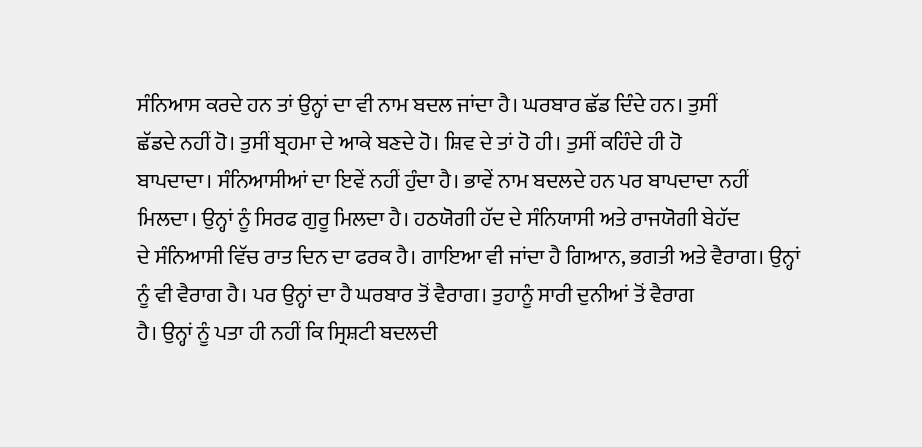ਸੰਨਿਆਸ ਕਰਦੇ ਹਨ ਤਾਂ ਉਨ੍ਹਾਂ ਦਾ ਵੀ ਨਾਮ ਬਦਲ ਜਾਂਦਾ ਹੈ। ਘਰਬਾਰ ਛੱਡ ਦਿੰਦੇ ਹਨ। ਤੁਸੀਂ
ਛੱਡਦੇ ਨਹੀਂ ਹੋ। ਤੁਸੀਂ ਬ੍ਰਹਮਾ ਦੇ ਆਕੇ ਬਣਦੇ ਹੋ। ਸ਼ਿਵ ਦੇ ਤਾਂ ਹੋ ਹੀ। ਤੁਸੀਂ ਕਹਿੰਦੇ ਹੀ ਹੋ
ਬਾਪਦਾਦਾ। ਸੰਨਿਆਸੀਆਂ ਦਾ ਇਵੇਂ ਨਹੀਂ ਹੁੰਦਾ ਹੈ। ਭਾਵੇਂ ਨਾਮ ਬਦਲਦੇ ਹਨ ਪਰ ਬਾਪਦਾਦਾ ਨਹੀਂ
ਮਿਲਦਾ। ਉਨ੍ਹਾਂ ਨੂੰ ਸਿਰਫ ਗੁਰੂ ਮਿਲਦਾ ਹੈ। ਹਠਯੋਗੀ ਹੱਦ ਦੇ ਸੰਨਿਯਾਸੀ ਅਤੇ ਰਾਜਯੋਗੀ ਬੇਹੱਦ
ਦੇ ਸੰਨਿਆਸੀ ਵਿੱਚ ਰਾਤ ਦਿਨ ਦਾ ਫਰਕ ਹੈ। ਗਾਇਆ ਵੀ ਜਾਂਦਾ ਹੈ ਗਿਆਨ, ਭਗਤੀ ਅਤੇ ਵੈਰਾਗ। ਉਨ੍ਹਾਂ
ਨੂੰ ਵੀ ਵੈਰਾਗ ਹੈ। ਪਰ ਉਨ੍ਹਾਂ ਦਾ ਹੈ ਘਰਬਾਰ ਤੋਂ ਵੈਰਾਗ। ਤੁਹਾਨੂੰ ਸਾਰੀ ਦੁਨੀਆਂ ਤੋਂ ਵੈਰਾਗ
ਹੈ। ਉਨ੍ਹਾਂ ਨੂੰ ਪਤਾ ਹੀ ਨਹੀਂ ਕਿ ਸ੍ਰਿਸ਼ਟੀ ਬਦਲਦੀ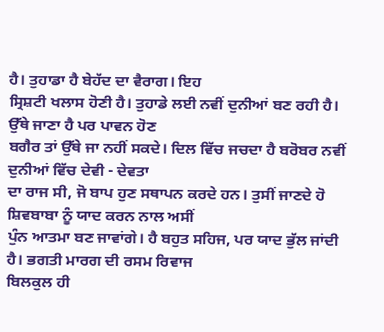ਹੈ। ਤੁਹਾਡਾ ਹੈ ਬੇਹੱਦ ਦਾ ਵੈਰਾਗ। ਇਹ
ਸ੍ਰਿਸ਼ਟੀ ਖਲਾਸ ਹੋਣੀ ਹੈ। ਤੁਹਾਡੇ ਲਈ ਨਵੀਂ ਦੁਨੀਆਂ ਬਣ ਰਹੀ ਹੈ। ਉੱਥੇ ਜਾਣਾ ਹੈ ਪਰ ਪਾਵਨ ਹੋਣ
ਬਗੈਰ ਤਾਂ ਉੱਥੇ ਜਾ ਨਹੀਂ ਸਕਦੇ। ਦਿਲ ਵਿੱਚ ਜਚਦਾ ਹੈ ਬਰੋਬਰ ਨਵੀਂ ਦੁਨੀਆਂ ਵਿੱਚ ਦੇਵੀ - ਦੇਵਤਾ
ਦਾ ਰਾਜ ਸੀ, ਜੋ ਬਾਪ ਹੁਣ ਸਥਾਪਨ ਕਰਦੇ ਹਨ। ਤੁਸੀਂ ਜਾਣਦੇ ਹੋ ਸ਼ਿਵਬਾਬਾ ਨੂੰ ਯਾਦ ਕਰਨ ਨਾਲ ਅਸੀਂ
ਪੁੰਨ ਆਤਮਾ ਬਣ ਜਾਵਾਂਗੇ। ਹੈ ਬਹੁਤ ਸਹਿਜ, ਪਰ ਯਾਦ ਭੁੱਲ ਜਾਂਦੀ ਹੈ। ਭਗਤੀ ਮਾਰਗ ਦੀ ਰਸਮ ਰਿਵਾਜ
ਬਿਲਕੁਲ ਹੀ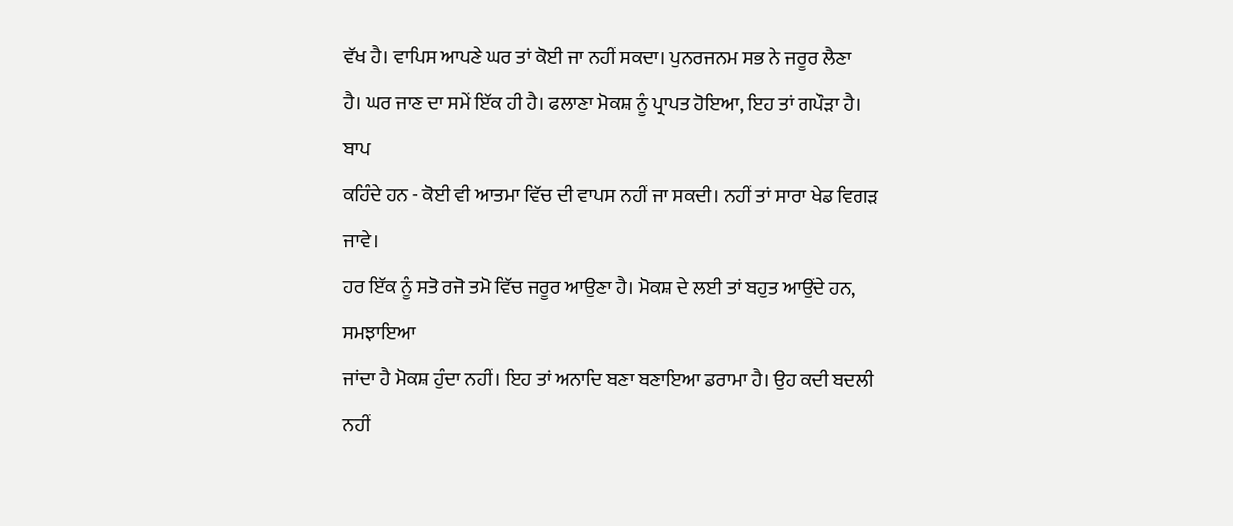ਵੱਖ ਹੈ। ਵਾਪਿਸ ਆਪਣੇ ਘਰ ਤਾਂ ਕੋਈ ਜਾ ਨਹੀਂ ਸਕਦਾ। ਪੁਨਰਜਨਮ ਸਭ ਨੇ ਜਰੂਰ ਲੈਣਾ
ਹੈ। ਘਰ ਜਾਣ ਦਾ ਸਮੇਂ ਇੱਕ ਹੀ ਹੈ। ਫਲਾਣਾ ਮੋਕਸ਼ ਨੂੰ ਪ੍ਰਾਪਤ ਹੋਇਆ, ਇਹ ਤਾਂ ਗਪੌੜਾ ਹੈ। ਬਾਪ
ਕਹਿੰਦੇ ਹਨ - ਕੋਈ ਵੀ ਆਤਮਾ ਵਿੱਚ ਦੀ ਵਾਪਸ ਨਹੀਂ ਜਾ ਸਕਦੀ। ਨਹੀਂ ਤਾਂ ਸਾਰਾ ਖੇਡ ਵਿਗੜ ਜਾਵੇ।
ਹਰ ਇੱਕ ਨੂੰ ਸਤੋ ਰਜੋ ਤਮੋ ਵਿੱਚ ਜਰੂਰ ਆਉਣਾ ਹੈ। ਮੋਕਸ਼ ਦੇ ਲਈ ਤਾਂ ਬਹੁਤ ਆਉਂਦੇ ਹਨ, ਸਮਝਾਇਆ
ਜਾਂਦਾ ਹੈ ਮੋਕਸ਼ ਹੁੰਦਾ ਨਹੀਂ। ਇਹ ਤਾਂ ਅਨਾਦਿ ਬਣਾ ਬਣਾਇਆ ਡਰਾਮਾ ਹੈ। ਉਹ ਕਦੀ ਬਦਲੀ ਨਹੀਂ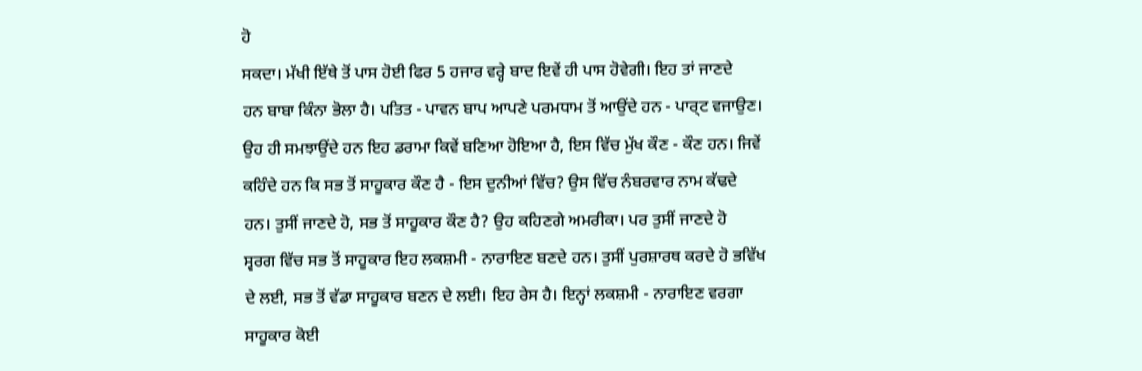ਹੋ
ਸਕਦਾ। ਮੱਖੀ ਇੱਥੇ ਤੋਂ ਪਾਸ ਹੋਈ ਫਿਰ 5 ਹਜਾਰ ਵਰ੍ਹੇ ਬਾਦ ਇਵੇਂ ਹੀ ਪਾਸ ਹੋਵੇਗੀ। ਇਹ ਤਾਂ ਜਾਣਦੇ
ਹਨ ਬਾਬਾ ਕਿੰਨਾ ਭੋਲਾ ਹੈ। ਪਤਿਤ - ਪਾਵਨ ਬਾਪ ਆਪਣੇ ਪਰਮਧਾਮ ਤੋਂ ਆਉਂਦੇ ਹਨ - ਪਾਰ੍ਟ ਵਜਾਉਣ।
ਉਹ ਹੀ ਸਮਝਾਉਂਦੇ ਹਨ ਇਹ ਡਰਾਮਾ ਕਿਵੇਂ ਬਣਿਆ ਹੋਇਆ ਹੈ, ਇਸ ਵਿੱਚ ਮੁੱਖ ਕੌਣ - ਕੌਣ ਹਨ। ਜਿਵੇਂ
ਕਹਿੰਦੇ ਹਨ ਕਿ ਸਭ ਤੋਂ ਸਾਹੂਕਾਰ ਕੌਣ ਹੈ - ਇਸ ਦੁਨੀਆਂ ਵਿੱਚ? ਉਸ ਵਿੱਚ ਨੰਬਰਵਾਰ ਨਾਮ ਕੱਢਦੇ
ਹਨ। ਤੁਸੀਂ ਜਾਣਦੇ ਹੋ, ਸਭ ਤੋਂ ਸਾਹੂਕਾਰ ਕੌਣ ਹੈ? ਉਹ ਕਹਿਣਗੇ ਅਮਰੀਕਾ। ਪਰ ਤੁਸੀਂ ਜਾਣਦੇ ਹੋ
ਸ੍ਵਰਗ ਵਿੱਚ ਸਭ ਤੋਂ ਸਾਹੂਕਾਰ ਇਹ ਲਕਸ਼ਮੀ - ਨਾਰਾਇਣ ਬਣਦੇ ਹਨ। ਤੁਸੀਂ ਪੁਰਸ਼ਾਰਥ ਕਰਦੇ ਹੋ ਭਵਿੱਖ
ਦੇ ਲਈ, ਸਭ ਤੋਂ ਵੱਡਾ ਸਾਹੂਕਾਰ ਬਣਨ ਦੇ ਲਈ। ਇਹ ਰੇਸ ਹੈ। ਇਨ੍ਹਾਂ ਲਕਸ਼ਮੀ - ਨਾਰਾਇਣ ਵਰਗਾ
ਸਾਹੂਕਾਰ ਕੋਈ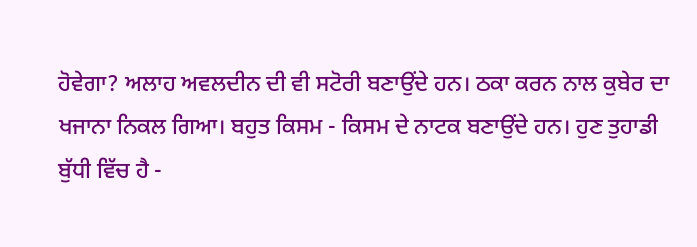ਹੋਵੇਗਾ? ਅਲਾਹ ਅਵਲਦੀਨ ਦੀ ਵੀ ਸਟੋਰੀ ਬਣਾਉਂਦੇ ਹਨ। ਠਕਾ ਕਰਨ ਨਾਲ ਕੁਬੇਰ ਦਾ
ਖਜਾਨਾ ਨਿਕਲ ਗਿਆ। ਬਹੁਤ ਕਿਸਮ - ਕਿਸਮ ਦੇ ਨਾਟਕ ਬਣਾਉਂਦੇ ਹਨ। ਹੁਣ ਤੁਹਾਡੀ ਬੁੱਧੀ ਵਿੱਚ ਹੈ -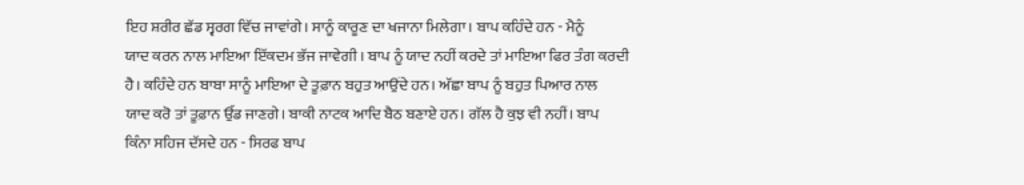ਇਹ ਸ਼ਰੀਰ ਛੱਡ ਸ੍ਵਰਗ ਵਿੱਚ ਜਾਵਾਂਗੇ। ਸਾਨੂੰ ਕਾਰੂਣ ਦਾ ਖਜਾਨਾ ਮਿਲੇਗਾ। ਬਾਪ ਕਹਿੰਦੇ ਹਨ - ਮੈਨੂੰ
ਯਾਦ ਕਰਨ ਨਾਲ ਮਾਇਆ ਇੱਕਦਮ ਭੱਜ ਜਾਵੇਗੀ । ਬਾਪ ਨੂੰ ਯਾਦ ਨਹੀਂ ਕਰਦੇ ਤਾਂ ਮਾਇਆ ਫਿਰ ਤੰਗ ਕਰਦੀ
ਹੈ। ਕਹਿੰਦੇ ਹਨ ਬਾਬਾ ਸਾਨੂੰ ਮਾਇਆ ਦੇ ਤੂਫ਼ਾਨ ਬਹੁਤ ਆਉਂਦੇ ਹਨ। ਅੱਛਾ ਬਾਪ ਨੂੰ ਬਹੁਤ ਪਿਆਰ ਨਾਲ
ਯਾਦ ਕਰੋ ਤਾਂ ਤੂਫ਼ਾਨ ਉੱਡ ਜਾਣਗੇ। ਬਾਕੀ ਨਾਟਕ ਆਦਿ ਬੈਠ ਬਣਾਏ ਹਨ। ਗੱਲ ਹੈ ਕੁਝ ਵੀ ਨਹੀਂ। ਬਾਪ
ਕਿੰਨਾ ਸਹਿਜ ਦੱਸਦੇ ਹਨ - ਸਿਰਫ ਬਾਪ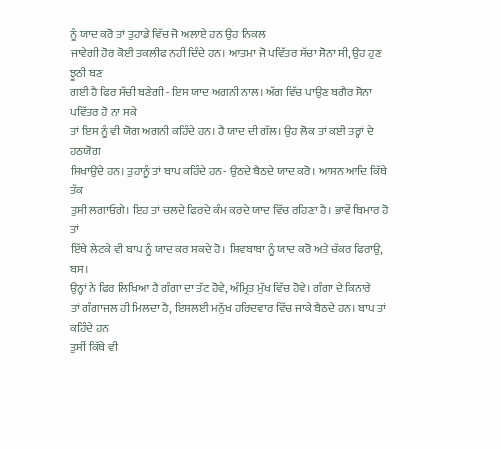ਨੂੰ ਯਾਦ ਕਰੋ ਤਾਂ ਤੁਹਾਡੇ ਵਿੱਚ ਜੋ ਅਲਾਏ ਹਨ ਉਹ ਨਿਕਲ
ਜਾਵੇਗੀ ਹੋਰ ਕੋਈ ਤਕਲੀਫ ਨਹੀਂ ਦਿੰਦੇ ਹਨ। ਆਤਮਾ ਜੋ ਪਵਿੱਤਰ ਸੱਚਾ ਸੋਨਾ ਸੀ, ਉਹ ਹੁਣ ਝੂਠੀ ਬਣ
ਗਈ ਹੈ ਫਿਰ ਸੱਚੀ ਬਣੇਗੀ - ਇਸ ਯਾਦ ਅਗਨੀ ਨਾਲ। ਅੱਗ ਵਿੱਚ ਪਾਉਣ ਬਗੈਰ ਸੋਨਾ ਪਵਿੱਤਰ ਹੋ ਨਾ ਸਕੇ
ਤਾਂ ਇਸ ਨੂੰ ਵੀ ਯੋਗ ਅਗਨੀ ਕਹਿੰਦੇ ਹਨ। ਹੈ ਯਾਦ ਦੀ ਗੱਲ। ਉਹ ਲੋਕ ਤਾਂ ਕਈ ਤਰ੍ਹਾਂ ਦੇ ਹਠਯੋਗ
ਸਿਖਾਉਂਦੇ ਹਨ। ਤੁਹਾਨੂੰ ਤਾਂ ਬਾਪ ਕਹਿੰਦੇ ਹਨ- ਉਠਦੇ ਬੈਠਦੇ ਯਾਦ ਕਰੋ। ਆਸਨ ਆਦਿ ਕਿੱਥੇ ਤੱਕ
ਤੁਸੀ ਲਗਾਓਗੇ। ਇਹ ਤਾਂ ਚਲਦੇ ਫਿਰਦੇ ਕੰਮ ਕਰਦੇ ਯਾਦ ਵਿੱਚ ਰਹਿਣਾ ਹੈ। ਭਾਵੇਂ ਬਿਮਾਰ ਹੋ ਤਾਂ
ਇੱਥੇ ਲੇਟਕੇ ਵੀ ਬਾਪ ਨੂੰ ਯਾਦ ਕਰ ਸਕਦੇ ਹੋ। ਸ਼ਿਵਬਾਬਾ ਨੂੰ ਯਾਦ ਕਰੋ ਅਤੇ ਚੱਕਰ ਫਿਰਾਉ, ਬਸ।
ਉਨ੍ਹਾਂ ਨੇ ਫਿਰ ਲਿਖਿਆ ਹੈ ਗੰਗਾ ਦਾ ਤੱਟ ਹੋਵੇ, ਅੰਮ੍ਰਿਤ ਮੁੱਖ ਵਿੱਚ ਹੋਵੇ। ਗੰਗਾ ਦੇ ਕਿਨਾਰੇ
ਤਾਂ ਗੰਗਾਜਲ ਹੀ ਮਿਲਦਾ ਹੈ, ਇਸਲਈ ਮਨੁੱਖ ਹਰਿਦਵਾਰ ਵਿੱਚ ਜਾਕੇ ਬੈਠਦੇ ਹਨ। ਬਾਪ ਤਾਂ ਕਹਿੰਦੇ ਹਨ
ਤੁਸੀਂ ਕਿੱਥੇ ਵੀ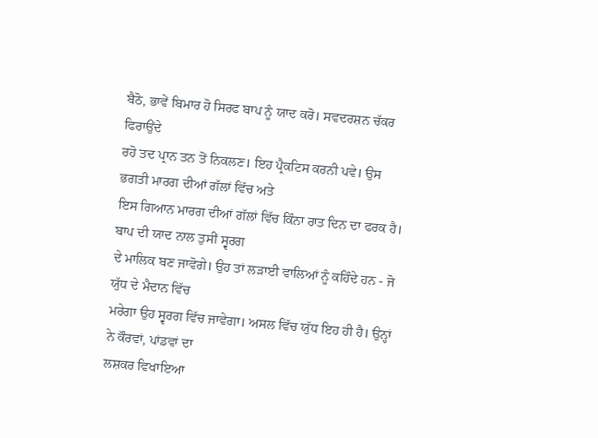ਬੈਠੋ, ਭਾਵੇਂ ਬਿਮਾਰ ਹੋ ਸਿਰਫ ਬਾਪ ਨੂੰ ਯਾਦ ਕਰੋ। ਸਵਦਰਸ਼ਨ ਚੱਕਰ ਫਿਰਾਉਂਦੇ
ਰਹੋ ਤਦ ਪ੍ਰਾਨ ਤਨ ਤੋਂ ਨਿਕਲਣ। ਇਹ ਪ੍ਰੈਕਟਿਸ ਕਰਨੀ ਪਵੇ। ਉਸ ਭਗਤੀ ਮਾਰਗ ਦੀਆਂ ਗੱਲਾਂ ਵਿੱਚ ਅਤੇ
ਇਸ ਗਿਆਨ ਮਾਰਗ ਦੀਆਂ ਗੱਲਾਂ ਵਿੱਚ ਕਿੰਨਾ ਰਾਤ ਦਿਨ ਦਾ ਫਰਕ ਹੈ। ਬਾਪ ਦੀ ਯਾਦ ਨਾਲ ਤੁਸੀਂ ਸ੍ਵਰਗ
ਦੇ ਮਾਲਿਕ ਬਣ ਜਾਵੋਗੇ। ਉਹ ਤਾਂ ਲੜਾਈ ਵਾਲਿਆਂ ਨੂੰ ਕਹਿੰਦੇ ਹਨ - ਜੋ ਯੁੱਧ ਦੇ ਮੈਦਾਨ ਵਿੱਚ
ਮਰੇਗਾ ਉਹ ਸ੍ਵਰਗ ਵਿੱਚ ਜਾਵੇਗਾ। ਅਸਲ ਵਿੱਚ ਯੁੱਧ ਇਹ ਹੀ ਹੈ। ਉਨ੍ਹਾਂ ਨੇ ਕੌਰਵਾਂ, ਪਾਂਡਵਾਂ ਦਾ
ਲਸ਼ਕਰ ਵਿਖਾਇਆ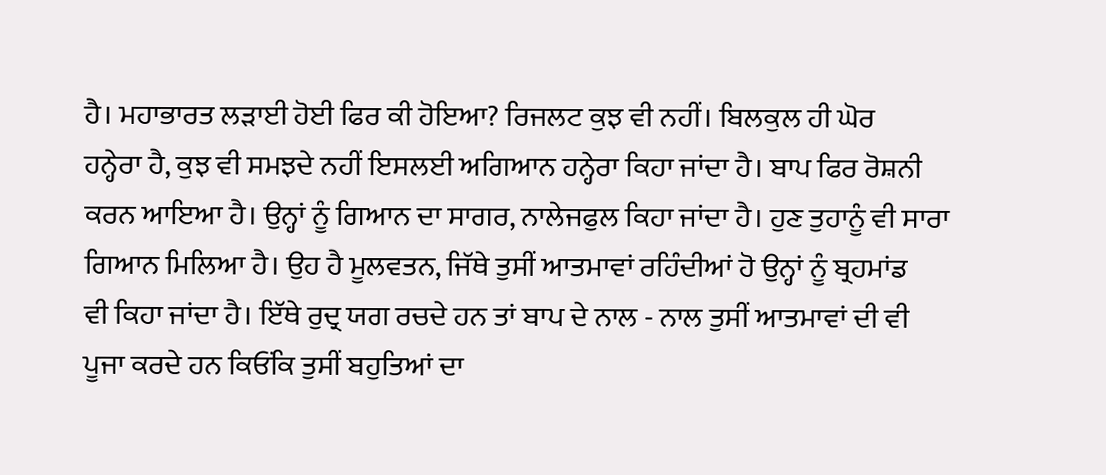ਹੈ। ਮਹਾਭਾਰਤ ਲੜਾਈ ਹੋਈ ਫਿਰ ਕੀ ਹੋਇਆ? ਰਿਜਲਟ ਕੁਝ ਵੀ ਨਹੀਂ। ਬਿਲਕੁਲ ਹੀ ਘੋਰ
ਹਨ੍ਹੇਰਾ ਹੈ, ਕੁਝ ਵੀ ਸਮਝਦੇ ਨਹੀਂ ਇਸਲਈ ਅਗਿਆਨ ਹਨ੍ਹੇਰਾ ਕਿਹਾ ਜਾਂਦਾ ਹੈ। ਬਾਪ ਫਿਰ ਰੋਸ਼ਨੀ
ਕਰਨ ਆਇਆ ਹੈ। ਉਨ੍ਹਾਂ ਨੂੰ ਗਿਆਨ ਦਾ ਸਾਗਰ, ਨਾਲੇਜਫੁਲ ਕਿਹਾ ਜਾਂਦਾ ਹੈ। ਹੁਣ ਤੁਹਾਨੂੰ ਵੀ ਸਾਰਾ
ਗਿਆਨ ਮਿਲਿਆ ਹੈ। ਉਹ ਹੈ ਮੂਲਵਤਨ, ਜਿੱਥੇ ਤੁਸੀਂ ਆਤਮਾਵਾਂ ਰਹਿੰਦੀਆਂ ਹੋ ਉਨ੍ਹਾਂ ਨੂੰ ਬ੍ਰਹਮਾਂਡ
ਵੀ ਕਿਹਾ ਜਾਂਦਾ ਹੈ। ਇੱਥੇ ਰੁਦ੍ਰ ਯਗ ਰਚਦੇ ਹਨ ਤਾਂ ਬਾਪ ਦੇ ਨਾਲ - ਨਾਲ ਤੁਸੀਂ ਆਤਮਾਵਾਂ ਦੀ ਵੀ
ਪੂਜਾ ਕਰਦੇ ਹਨ ਕਿਓਂਕਿ ਤੁਸੀਂ ਬਹੁਤਿਆਂ ਦਾ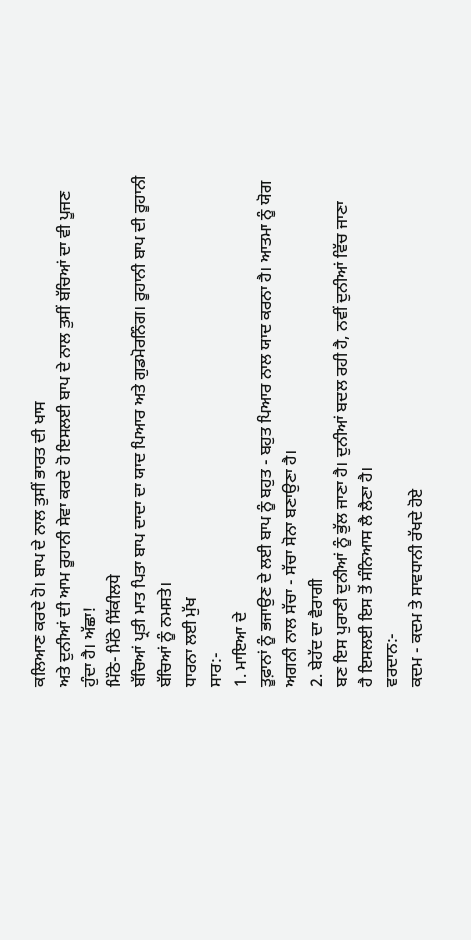ਕਲਿਆਣ ਕਰਦੇ ਹੋ। ਬਾਪ ਦੇ ਨਾਲ ਤੁਸੀਂ ਭਾਰਤ ਦੀ ਖਾਸ
ਅਤੇ ਦੁਨੀਆਂ ਦੀ ਆਮ ਰੂਹਾਨੀ ਸੇਵਾ ਕਰਦੇ ਹੋ ਇਸਲਈ ਬਾਪ ਦੇ ਨਾਲ ਤੁਸੀਂ ਬੱਚਿਆਂ ਦਾ ਵੀ ਪੂਜਣ
ਹੁੰਦਾ ਹੈ। ਅੱਛਾ!
ਮਿੱਠੇ- ਮਿੱਠੇ ਸਿੱਕੀਲਧੇ
ਬੱਚਿਆਂ ਪ੍ਰਤੀ ਮਾਤ ਪਿਤਾ ਬਾਪ ਦਾਦਾ ਦਾ ਯਾਦ ਪਿਆਰ ਅਤੇ ਗੁਡਮੋਰਨਿੰਗ। ਰੂਹਾਨੀ ਬਾਪ ਦੀ ਰੂਹਾਨੀ
ਬੱਚਿਆਂ ਨੂੰ ਨਮਸਤੇ।
ਧਾਰਨਾ ਲਈ ਮੁੱਖ
ਸਾਰ:-
1. ਮਾਇਆ ਦੇ
ਤੂਫ਼ਾਨਾਂ ਨੂੰ ਭਜਾਉਣ ਦੇ ਲਈ ਬਾਪ ਨੂੰ ਬਹੁਤ - ਬਹੁਤ ਪਿਆਰ ਨਾਲ ਯਾਦ ਕਰਨਾ ਹੈ। ਆਤਮਾ ਨੂੰ ਯੋਗ
ਅਗਨੀ ਨਾਲ ਸੱਚਾ - ਸੱਚਾ ਸੋਨਾ ਬਣਾਉਣਾ ਹੈ।
2. ਬੇਹੱਦ ਦਾ ਵੈਰਾਗੀ
ਬਣ ਇਸ ਪੁਰਾਣੀ ਦੁਨੀਆਂ ਨੂੰ ਭੁੱਲ ਜਾਣਾ ਹੈ। ਦੁਨੀਆਂ ਬਦਲ ਰਹੀ ਹੈ, ਨਵੀਂ ਦੁਨੀਆਂ ਵਿੱਚ ਜਾਣਾ
ਹੈ ਇਸਲਈ ਇਸ ਤੋਂ ਸੰਨਿਆਸ ਲੈ ਲੈਣਾ ਹੈ।
ਵਰਦਾਨ:-
ਕਦਮ - ਕਦਮ ਤੇ ਸਾਵਧਾਨੀ ਰੱਖਦੇ ਹੋਏ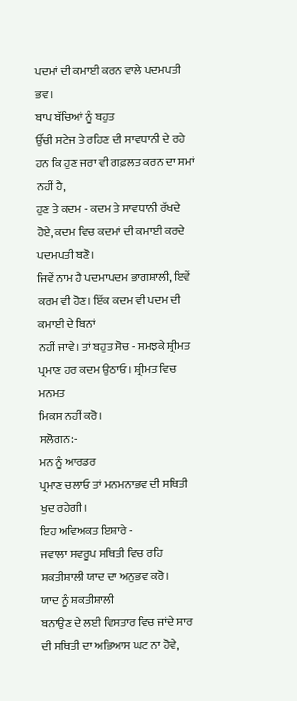ਪਦਮਾਂ ਦੀ ਕਮਾਈ ਕਰਨ ਵਾਲੇ ਪਦਮਪਤੀ ਭਵ।
ਬਾਪ ਬੱਚਿਆਂ ਨੂੰ ਬਹੁਤ
ਉੱਚੀ ਸਟੇਜ ਤੇ ਰਹਿਣ ਦੀ ਸਾਵਧਾਨੀ ਦੇ ਰਹੇ ਹਨ ਕਿ ਹੁਣ ਜਰਾ ਵੀ ਗਫ਼ਲਤ ਕਰਨ ਦਾ ਸਮਾਂ ਨਹੀਂ ਹੈ,
ਹੁਣ ਤੇ ਕਦਮ - ਕਦਮ ਤੇ ਸਾਵਧਾਨੀ ਰੱਖਦੇ ਹੋਏ, ਕਦਮ ਵਿਚ ਕਦਮਾਂ ਦੀ ਕਮਾਈ ਕਰਦੇ ਪਦਮਪਤੀ ਬਣੋ।
ਜਿਵੇਂ ਨਾਮ ਹੈ ਪਦਮਾਪਦਮ ਭਾਗਸ਼ਾਲੀ, ਇਵੇਂ ਕਰਮ ਵੀ ਹੋਣ। ਇੱਕ ਕਦਮ ਵੀ ਪਦਮ ਦੀ ਕਮਾਈ ਦੇ ਬਿਨਾਂ
ਨਹੀਂ ਜਾਵੇ। ਤਾਂ ਬਹੁਤ ਸੋਚ - ਸਮਝਕੇ ਸ਼੍ਰੀਮਤ ਪ੍ਰਮਾਣ ਹਰ ਕਦਮ ਉਠਾਓ। ਸ਼੍ਰੀਮਤ ਵਿਚ ਮਨਮਤ
ਮਿਕਸ ਨਹੀਂ ਕਰੋ।
ਸਲੋਗਨ:-
ਮਨ ਨੂੰ ਆਰਡਰ
ਪ੍ਰਮਾਣ ਚਲਾਓ ਤਾਂ ਮਨਮਨਾਭਵ ਦੀ ਸਥਿਤੀ ਖੁਦ ਰਹੇਗੀ।
ਇਹ ਅਵਿਅਕਤ ਇਸ਼ਾਰੇ -
ਜਵਾਲਾ ਸਵਰੂਪ ਸਥਿਤੀ ਵਿਚ ਰਹਿ ਸ਼ਕਤੀਸ਼ਾਲੀ ਯਾਦ ਦਾ ਅਨੁਭਵ ਕਰੋ।
ਯਾਦ ਨੂੰ ਸ਼ਕਤੀਸ਼ਾਲੀ
ਬਨਾਉਣ ਦੇ ਲਈ ਵਿਸਤਾਰ ਵਿਚ ਜਾਂਦੇ ਸਾਰ ਦੀ ਸਥਿਤੀ ਦਾ ਅਭਿਆਸ ਘਟ ਨਾ ਹੋਵੇ,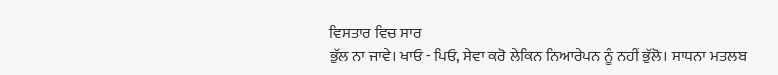ਵਿਸਤਾਰ ਵਿਚ ਸਾਰ
ਭੁੱਲ ਨਾ ਜਾਵੇ। ਖਾਓ - ਪਿਓ, ਸੇਵਾ ਕਰੋ ਲੇਕਿਨ ਨਿਆਰੇਪਨ ਨੂੰ ਨਹੀਂ ਭੁੱਲੋ। ਸਾਧਨਾ ਮਤਲਬ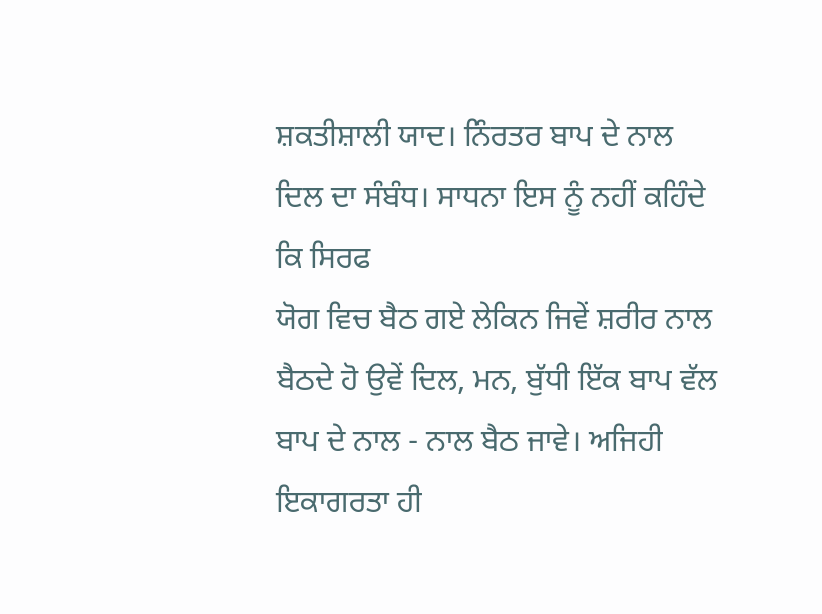ਸ਼ਕਤੀਸ਼ਾਲੀ ਯਾਦ। ਨਿੰਰਤਰ ਬਾਪ ਦੇ ਨਾਲ ਦਿਲ ਦਾ ਸੰਬੰਧ। ਸਾਧਨਾ ਇਸ ਨੂੰ ਨਹੀਂ ਕਹਿੰਦੇ ਕਿ ਸਿਰਫ
ਯੋਗ ਵਿਚ ਬੈਠ ਗਏ ਲੇਕਿਨ ਜਿਵੇਂ ਸ਼ਰੀਰ ਨਾਲ ਬੈਠਦੇ ਹੋ ਉਵੇਂ ਦਿਲ, ਮਨ, ਬੁੱਧੀ ਇੱਕ ਬਾਪ ਵੱਲ
ਬਾਪ ਦੇ ਨਾਲ - ਨਾਲ ਬੈਠ ਜਾਵੇ। ਅਜਿਹੀ ਇਕਾਗਰਤਾ ਹੀ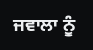ਜਵਾਲਾ ਨੂੰ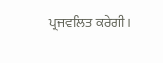ਪ੍ਰਜਵਲਿਤ ਕਰੇਗੀ।